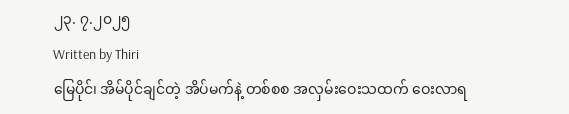၂၃. ၇.၂၀၂၅
Written by Thiri
မြေပိုင်၊ အိမ်ပိုင်ချင်တဲ့ အိပ်မက်နဲ့ တစ်စစ အလှမ်းဝေးသထက် ဝေးလာရ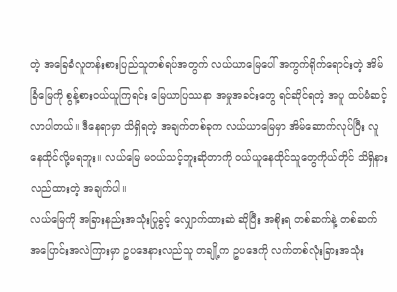တဲ့ အခြေခံလူတန်းစားပြည်သူတစ်ရပ်အတွက် လယ်ယာမြေပေါ် အကွက်ရိုက်ရောင်းတဲ့ အိမ်ခြံမြေကို စွန့်စားဝယ်ယူကြရင်း မြေယာပြဿနာ အမှုအခင်းတွေ ရင်ဆိုင်ရတဲ့ အပူ ထပ်မံဆင့်လာပါတယ်။ ဒီနေရာမှာ သိရှိရတဲ့ အချက်တစ်ခုက လယ်ယာမြေမှာ အိမ်ဆောက်လုပ်ပြီး လူနေထိုင်လို့မရဘူး။ လယ်မြေ မဝယ်သင့်ဘူးဆိုတာကို ဝယ်ယူနေထိုင်သူတွေကိုယ်တိုင် သိရှိနားလည်ထားတဲ့ အချက်ပါ။
လယ်မြေကို အခြားနည်းအသုံးပြုခွင့် လျှောက်ထားဆဲ ဆိုပြီး အစိုးရ တစ်ဆက်နဲ့ တစ်ဆက် အပြောင်းအလဲကြားမှာ ဥပဒေနားလည်သူ တချို့က ဥပဒေကို လက်တစ်လုံးခြားအသုံး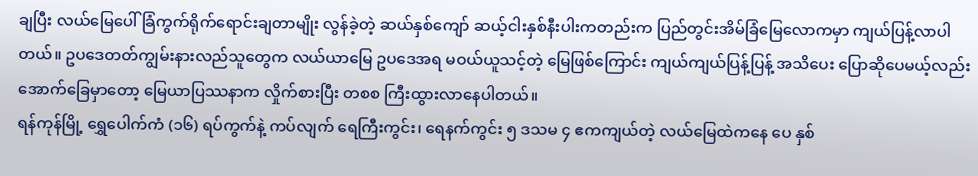ချပြီး လယ်မြေပေါ် ခြံကွက်ရိုက်ရောင်းချတာမျိုး လွန်ခဲ့တဲ့ ဆယ်နှစ်ကျော် ဆယ့်ငါးနှစ်နီးပါးကတည်းက ပြည်တွင်းအိမ်ခြံမြေလောကမှာ ကျယ်ပြန့်လာပါတယ်။ ဥပဒေတတ်ကျွမ်းနားလည်သူတွေက လယ်ယာမြေ ဥပဒေအရ မဝယ်ယူသင့်တဲ့ မြေဖြစ်ကြောင်း ကျယ်ကျယ်ပြန့်ပြန့် အသိပေး ပြောဆိုပေမယ့်လည်း အောက်ခြေမှာတော့ မြေယာပြဿနာက လှိုက်စားပြီး တစစ ကြီးထွားလာနေပါတယ်။
ရန်ကုန်မြို့ ရွှေပေါက်ကံ (၁၆) ရပ်ကွက်နဲ့ ကပ်လျက် ရေကြီးကွင်း၊ ရေနက်ကွင်း ၅ ဒသမ ၄ ဧကကျယ်တဲ့ လယ်မြေထဲကနေ ပေ နှစ်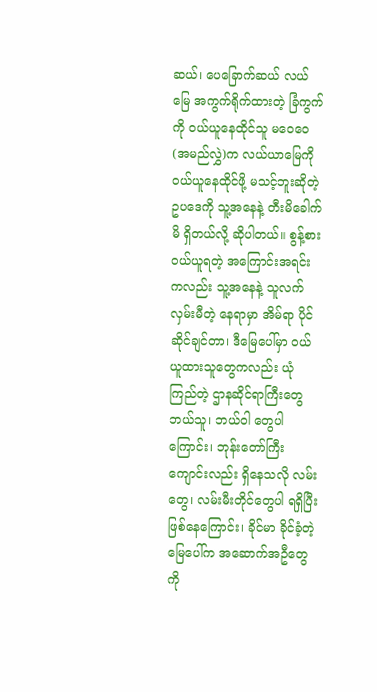ဆယ်၊ ပေခြောက်ဆယ် လယ်မြေ အကွက်ရိုက်ထားတဲ့ ခြံကွက်ကို ဝယ်ယူနေထိုင်သူ မဝေဝေ (အမည်လွှဲ)က လယ်ယာမြေကို ဝယ်ယူနေထိုင်ဖို့ မသင့်ဘူးဆိုတဲ့ ဥပဒေကို သူ့အနေနဲ့ တီးမိခေါက်မိ ရှိတယ်လို့ ဆိုပါတယ်။ စွန့်စားဝယ်ယူရတဲ့ အကြောင်းအရင်းကလည်း သူ့အနေနဲ့ သူလက်လှမ်းမီတဲ့ နေရာမှာ အိမ်ရာ ပိုင်ဆိုင်ချင်တာ၊ ဒီမြေပေါ်မှာ ဝယ်ယူထားသူတွေကလည်း ယုံကြည်တဲ့ ဌာနဆိုင်ရာကြီးတွေ ဘယ်သူ၊ ဘယ်ဝါ တွေပါကြောင်း၊ ဘုန်းတော်ကြီးကျောင်းလည်း ရှိနေသလို လမ်းတွေ၊ လမ်းမီးတိုင်တွေပါ ရရှိပြီးဖြစ်နေကြောင်း၊ ခိုင်မာ ခိုင်ခံ့တဲ့ မြေပေါ်က အဆောက်အဦတွေကို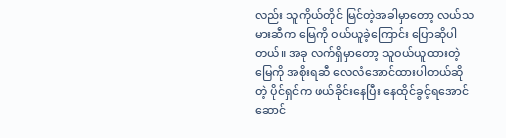လည်း သူကိုယ်တိုင် မြင်တဲ့အခါမှာတော့ လယ်သမားဆီက မြေကို ဝယ်ယူခဲ့ကြောင်း ပြောဆိုပါတယ်။ အခု လက်ရှိမှာတော့ သူဝယ်ယူထားတဲ့ မြေကို အစိုးရဆီ လေလံအောင်ထားပါတယ်ဆိုတဲ့ ပိုင်ရှင်က ဖယ်ခိုင်းနေပြီး နေထိုင်ခွင့်ရအောင်ဆောင်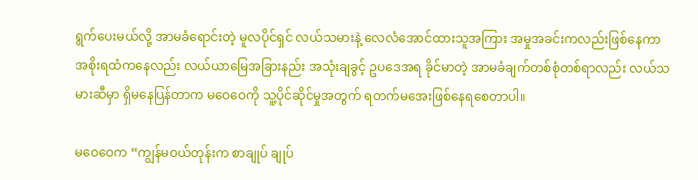ရွက်ပေးမယ်လို့ အာမခံရောင်းတဲ့ မူလပိုင်ရှင် လယ်သမားနဲ့ လေလံအောင်ထားသူအကြား အမှုအခင်းကလည်းဖြစ်နေကာ အစိုးရထံကနေလည်း လယ်ယာမြေအခြားနည်း အသုံးချခွင့် ဥပဒေအရ ခိုင်မာတဲ့ အာမခံချက်တစ်စုံတစ်ရာလည်း လယ်သမားဆီမှာ ရှိမနေပြန်တာက မဝေဝေကို သူ့ပိုင်ဆိုင်မှုအတွက် ရတက်မအေးဖြစ်နေရစေတာပါ။

မဝေဝေက “ကျွန်မဝယ်တုန်းက စာချုပ် ချုပ်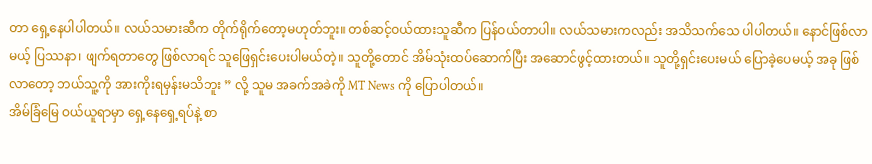တာ ရှေ့နေပါပါတယ်။ လယ်သမားဆီက တိုက်ရိုက်တော့မဟုတ်ဘူး။ တစ်ဆင့်ဝယ်ထားသူဆီက ပြန်ဝယ်တာပါ။ လယ်သမားကလည်း အသိသက်သေ ပါပါတယ်။ နောင်ဖြစ်လာမယ့် ပြဿနာ၊ ဖျက်ရတာတွေ ဖြစ်လာရင် သူဖြေရှင်းပေးပါမယ်တဲ့။ သူတို့တောင် အိမ်သုံးထပ်ဆောက်ပြီး အဆောင်ဖွင့်ထားတယ်။ သူတို့ရှင်းပေးမယ် ပြောခဲ့ပေမယ့် အခု ဖြစ်လာတော့ ဘယ်သူ့ကို အားကိုးရမှန်းမသိဘူး ” လို့ သူမ အခက်အခဲကို MT News ကို ပြောပါတယ်။
အိမ်ခြံမြေ ဝယ်ယူရာမှာ ရှေ့နေရှေ့ရပ်နဲ့ စာ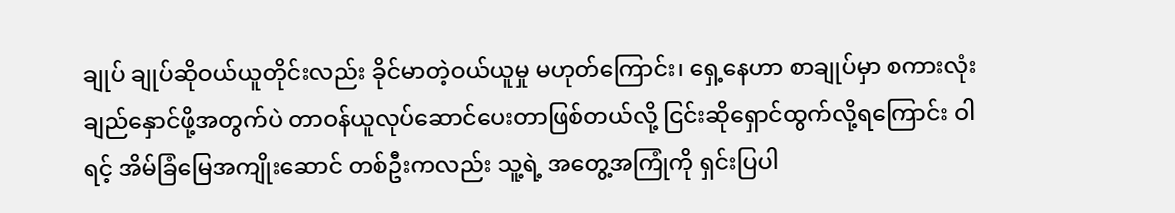ချုပ် ချုပ်ဆိုဝယ်ယူတိုင်းလည်း ခိုင်မာတဲ့ဝယ်ယူမှု မဟုတ်ကြောင်း၊ ရှေ့နေဟာ စာချုပ်မှာ စကားလုံးချည်နှောင်ဖို့အတွက်ပဲ တာဝန်ယူလုပ်ဆောင်ပေးတာဖြစ်တယ်လို့ ငြင်းဆိုရှောင်ထွက်လို့ရကြောင်း ဝါရင့် အိမ်ခြံမြေအကျိုးဆောင် တစ်ဦးကလည်း သူ့ရဲ့ အတွေ့အကြုံကို ရှင်းပြပါ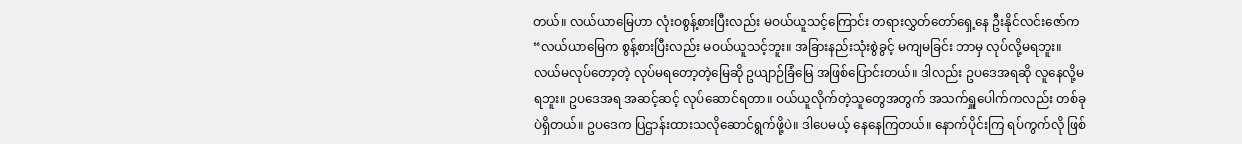တယ်။ လယ်ယာမြေဟာ လုံးဝစွန့်စားပြီးလည်း မဝယ်ယူသင့်ကြောင်း တရားလွှတ်တော်ရှေ့နေ ဦးနိုင်လင်းဇော်က “လယ်ယာမြေက စွန့်စားပြီးလည်း မဝယ်ယူသင့်ဘူး။ အခြားနည်းသုံးစွဲခွင့် မကျမခြင်း ဘာမှ လုပ်လို့မရဘူး။ လယ်မလုပ်တော့တဲ့ လုပ်မရတော့တဲ့မြေဆို ဥယျာဉ်ခြံမြေ အဖြစ်ပြောင်းတယ်။ ဒါလည်း ဥပဒေအရဆို လူနေလို့မရဘူး။ ဥပဒေအရ အဆင့်ဆင့် လုပ်ဆောင်ရတာ။ ဝယ်ယူလိုက်တဲ့သူတွေအတွက် အသက်ရှူပေါက်ကလည်း တစ်ခုပဲရှိတယ်။ ဥပဒေက ပြဌာန်းထားသလိုဆောင်ရွက်ဖို့ပဲ။ ဒါပေမယ့် နေနေကြတယ်။ နောက်ပိုင်းကြ ရပ်ကွက်လို ဖြစ်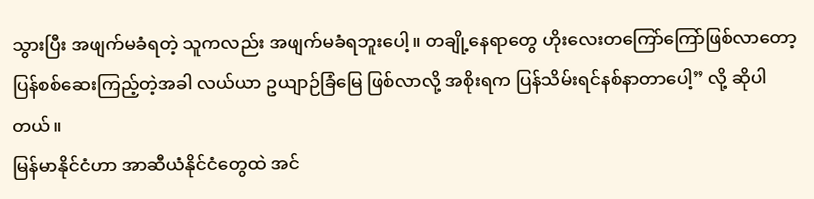သွားပြီး အဖျက်မခံရတဲ့ သူကလည်း အဖျက်မခံရဘူးပေါ့။ တချို့နေရာတွေ ဟိုးလေးတကြော်ကြော်ဖြစ်လာတော့ ပြန်စစ်ဆေးကြည့်တဲ့အခါ လယ်ယာ ဥယျာဉ်ခြံမြေ ဖြစ်လာလို့ အစိုးရက ပြန်သိမ်းရင်နစ်နာတာပေါ့” လို့ ဆိုပါတယ်။
မြန်မာနိုင်ငံဟာ အာဆီယံနိုင်ငံတွေထဲ အင်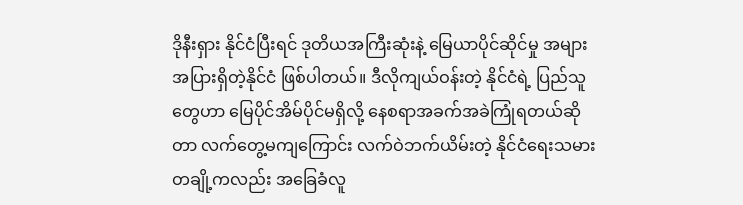ဒိုနီးရှား နိုင်ငံပြီးရင် ဒုတိယအကြီးဆုံးနဲ့ မြေယာပိုင်ဆိုင်မှု အများအပြားရှိတဲ့နိုင်ငံ ဖြစ်ပါတယ်။ ဒီလိုကျယ်ဝန်းတဲ့ နိုင်ငံရဲ့ ပြည်သူတွေဟာ မြေပိုင်အိမ်ပိုင်မရှိလို့ နေစရာအခက်အခဲကြုံရတယ်ဆိုတာ လက်တွေ့မကျကြောင်း လက်ဝဲဘက်ယိမ်းတဲ့ နိုင်ငံရေးသမားတချို့ကလည်း အခြေခံလူ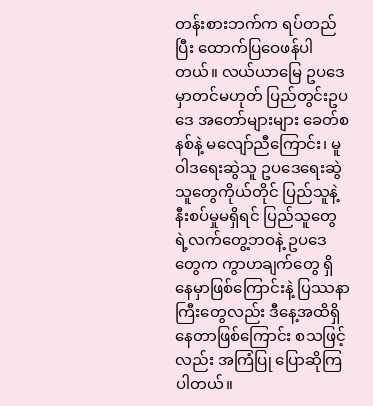တန်းစားဘက်က ရပ်တည်ပြီး ထောက်ပြဝေဖန်ပါတယ်။ လယ်ယာမြေ ဥပဒေမှာတင်မဟုတ် ပြည်တွင်းဥပဒေ အတော်များများ ခေတ်စနစ်နဲ့ မလျော်ညီကြောင်း၊ မူဝါဒရေးဆွဲသူ ဥပဒေရေးဆွဲသူတွေကိုယ်တိုင် ပြည်သူနဲ့ နီးစပ်မှုမရှိရင် ပြည်သူတွေရဲ့လက်တွေ့ဘဝနဲ့ ဥပဒေတွေက ကွာဟချက်တွေ ရှိနေမှာဖြစ်ကြောင်းနဲ့ ပြဿနာကြီးတွေလည်း ဒီနေ့အထိရှိနေတာဖြစ်ကြောင်း စသဖြင့်လည်း အကြံပြု ပြောဆိုကြပါတယ်။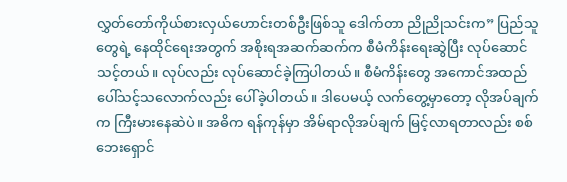လွှတ်တော်ကိုယ်စားလှယ်ဟောင်းတစ်ဦးဖြစ်သူ ဒေါက်တာ ညိုညိုသင်းက” ပြည်သူတွေရဲ့ နေထိုင်ရေးအတွက် အစိုးရအဆက်ဆက်က စီမံကိန်းရေးဆွဲပြီး လုပ်ဆောင်သင့်တယ်။ လုပ်လည်း လုပ်ဆောင်ခဲ့ကြပါတယ်။ စီမံကိန်းတွေ အကောင်အထည် ပေါ်သင့်သလောက်လည်း ပေါ်ခဲ့ပါတယ်။ ဒါပေမယ့် လက်တွေ့မှာတော့ လိုအပ်ချက်က ကြီးမားနေဆဲပဲ။ အဓိက ရန်ကုန်မှာ အိမ်ရာလိုအပ်ချက် မြင့်လာရတာလည်း စစ်ဘေးရှောင်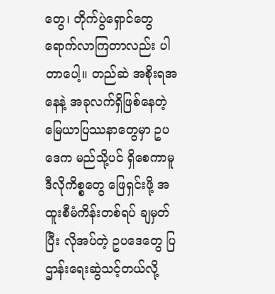တွေ၊ တိုက်ပွဲရှောင်တွေ ရောက်လာကြတာလည်း ပါတာပေါ့။ တည်ဆဲ အစိုးရအနေနဲ့ အခုလက်ရှိဖြစ်နေတဲ့ မြေယာပြဿနာတွေမှာ ဥပဒေက မည်သို့ပင် ရှိစေကာမူ ဒီလိုကိစ္စတွေ ဖြေရှင်းဖို့ အထူးစီမံကိန်းတစ်ရပ် ချမှတ်ပြီး လိုအပ်တဲ့ ဥပဒေတွေ ပြဌာန်းရေးဆွဲသင့်တယ်လို့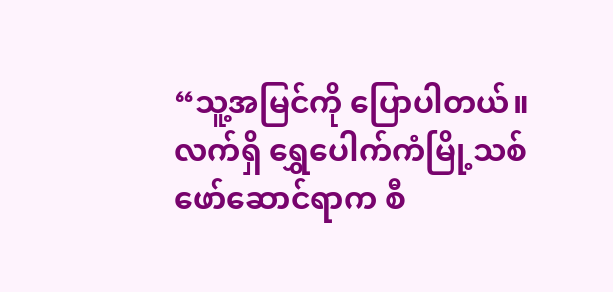“သူ့အမြင်ကို ပြောပါတယ်။
လက်ရှိ ရွှေပေါက်ကံမြို့သစ်ဖော်ဆောင်ရာက စီ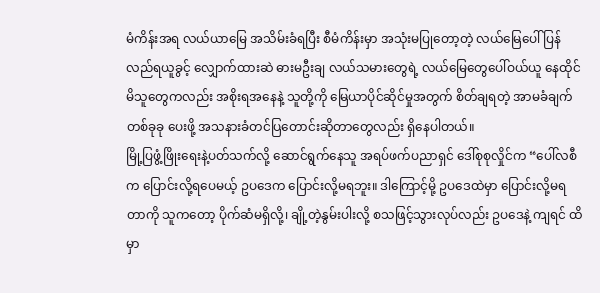မံကိန်းအရ လယ်ယာမြေ အသိမ်းခံရပြီး စီမံကိန်းမှာ အသုံးမပြုတော့တဲ့ လယ်မြေပေါ် ပြန်လည်ရယူခွင့် လျှောက်ထားဆဲ ဓားမဦးချ လယ်သမားတွေရဲ့ လယ်မြေတွေပေါ်ဝယ်ယူ နေထိုင်မိသူတွေကလည်း အစိုးရအနေနဲ့ သူတို့ကို မြေယာပိုင်ဆိုင်မှုအတွက် စိတ်ချရတဲ့ အာမခံချက်တစ်ခုခု ပေးဖို့ အသနားခံတင်ပြတောင်းဆိုတာတွေလည်း ရှိနေပါတယ်။
မြို့ပြဖွံ့ဖြိုးရေးနဲ့ပတ်သက်လို့ ဆောင်ရွက်နေသူ အရပ်ဖက်ပညာရှင် ဒေါ်စုစုလှိုင်က “ပေါ်လစီက ပြောင်းလို့ရပေမယ့် ဥပဒေက ပြောင်းလို့မရဘူး။ ဒါကြောင့်မို့ ဥပဒေထဲမှာ ပြောင်းလို့မရတာကို သူကတော့ ပိုက်ဆံမရှိလို့၊ ချို့တဲ့နွမ်းပါးလို့ စသဖြင့်သွားလုပ်လည်း ဥပဒေနဲ့ ကျရင် ထိမှာ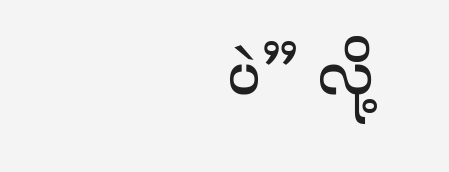ပဲ” လို့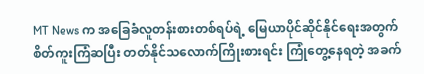MT News က အခြေခံလူတန်းစားတစ်ရပ်ရဲ့ မြေယာပိုင်ဆိုင်နိုင်ရေးအတွက် စိတ်ကူးကြံဆပြီး တတ်နိုင်သလောက်ကြိုးစားရင်း ကြုံတွေ့နေရတဲ့ အခက်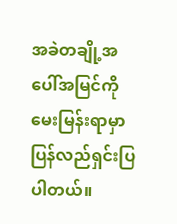အခဲတချို့အပေါ်အမြင်ကို မေးမြန်းရာမှာ ပြန်လည်ရှင်းပြပါတယ်။